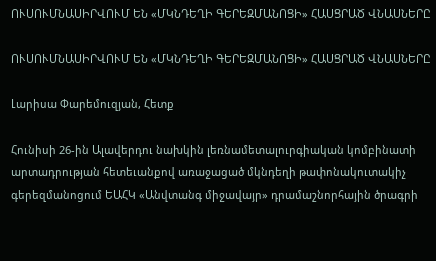ՈՒՍՈՒՄՆԱՍԻՐՎՈՒՄ ԵՆ «ՄԿՆԴԵՂԻ ԳԵՐԵԶՄԱՆՈՑԻ» ՀԱՍՑՐԱԾ ՎՆԱՍՆԵՐԸ

ՈՒՍՈՒՄՆԱՍԻՐՎՈՒՄ ԵՆ «ՄԿՆԴԵՂԻ ԳԵՐԵԶՄԱՆՈՑԻ» ՀԱՍՑՐԱԾ ՎՆԱՍՆԵՐԸ

Լարիսա Փարեմուզյան, Հետք

Հունիսի 26-ին Ալավերդու նախկին լեռնամետալուրգիական կոմբինատի արտադրության հետեւանքով առաջացած մկնդեղի թափոնակուտակիչ գերեզմանոցում ԵԱՀԿ «Անվտանգ միջավայր» դրամաշնորհային ծրագրի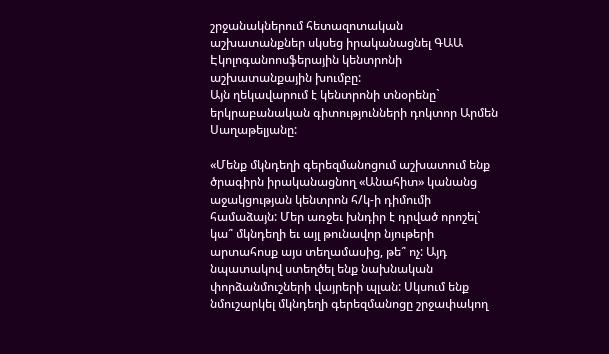շրջանակներում հետազոտական աշխատանքներ սկսեց իրականացնել ԳԱԱ Էկոլոգանոոսֆերային կենտրոնի աշխատանքային խումբը:
Այն ղեկավարում է կենտրոնի տնօրենը` երկրաբանական գիտությունների դոկտոր Արմեն Սաղաթելյանը:

«Մենք մկնդեղի գերեզմանոցում աշխատում ենք ծրագիրն իրականացնող «Անահիտ» կանանց աջակցության կենտրոն հ/կ-ի դիմումի համաձայն: Մեր առջեւ խնդիր է դրված որոշել` կա՞ մկնդեղի եւ այլ թունավոր նյութերի արտահոսք այս տեղամասից, թե՞ ոչ: Այդ նպատակով ստեղծել ենք նախնական փորձանմուշների վայրերի պլան: Սկսում ենք նմուշարկել մկնդեղի գերեզմանոցը շրջափակող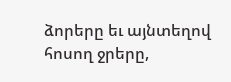ձորերը եւ այնտեղով հոսող ջրերը,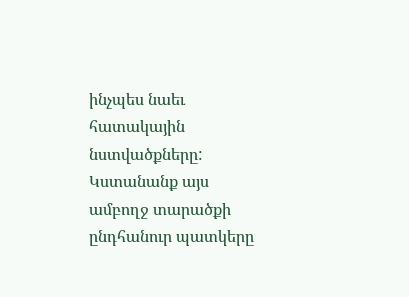ինչպես նաեւ հատակային նստվածքները: Կստանանք այս ամբողջ տարածքի ընդհանուր պատկերը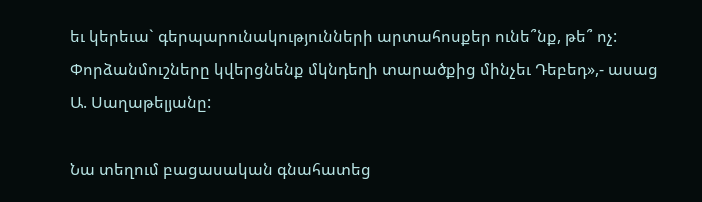եւ կերեւա` գերպարունակությունների արտահոսքեր ունե՞նք, թե՞ ոչ: Փորձանմուշները կվերցնենք մկնդեղի տարածքից մինչեւ Դեբեդ»,- ասաց Ա. Սաղաթելյանը:

Նա տեղում բացասական գնահատեց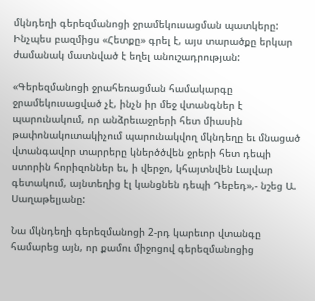մկնդեղի գերեզմանոցի ջրամեկուսացման պատկերը: Ինչպես բազմիցս «Հետքը» գրել է, այս տարածքը երկար ժամանակ մատնված է եղել անուշադրության:

«Գերեզմանոցի ջրահեռացման համակարգը ջրամեկուսացված չէ, ինչն իր մեջ վտանգներ է պարունակում, որ անձրեւաջրերի հետ միասին թափոնակուտակիչում պարունակվող մկնդեղը եւ մնացած վտանգավոր տարրերը կներծծվեն ջրերի հետ դեպի ստորին հորիզոններ եւ, ի վերջո, կհայտնվեն Լալվար գետակում, այնտեղից էլ կանցնեն դեպի Դեբեդ»,- նշեց Ա. Սաղաթելյանը:

Նա մկնդեղի գերեզմանոցի 2-րդ կարեւոր վտանգը համարեց այն, որ քամու միջոցով գերեզմանոցից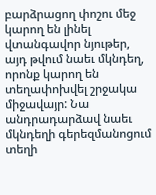բարձրացող փոշու մեջ կարող են լինել վտանգավոր նյութեր, այդ թվում նաեւ մկնդեղ, որոնք կարող են տեղափոխվել շրջակա միջավայր: Նա անդրադարձավ նաեւ մկնդեղի գերեզմանոցում տեղի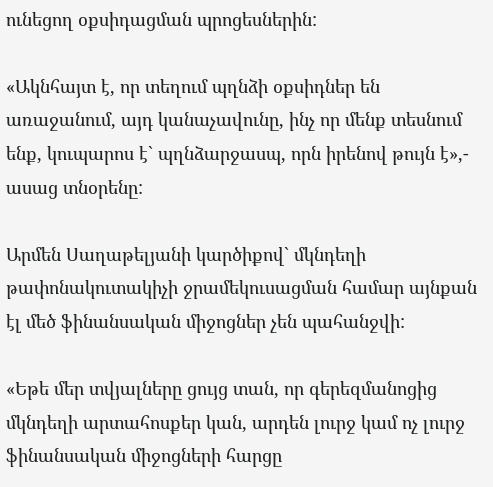ունեցող օքսիդացման պրոցեսներին:

«Ակնհայտ է, որ տեղում պղնձի օքսիդներ են առաջանում, այդ կանաչավունը, ինչ որ մենք տեսնում ենք, կուպարոս է` պղնձարջասպ, որն իրենով թույն է»,- ասաց տնօրենը:

Արմեն Սաղաթելյանի կարծիքով` մկնդեղի թափոնակուտակիչի ջրամեկուսացման համար այնքան էլ մեծ ֆինանսական միջոցներ չեն պահանջվի:

«Եթե մեր տվյալները ցույց տան, որ գերեզմանոցից մկնդեղի արտահոսքեր կան, արդեն լուրջ կամ ոչ լուրջ ֆինանսական միջոցների հարցը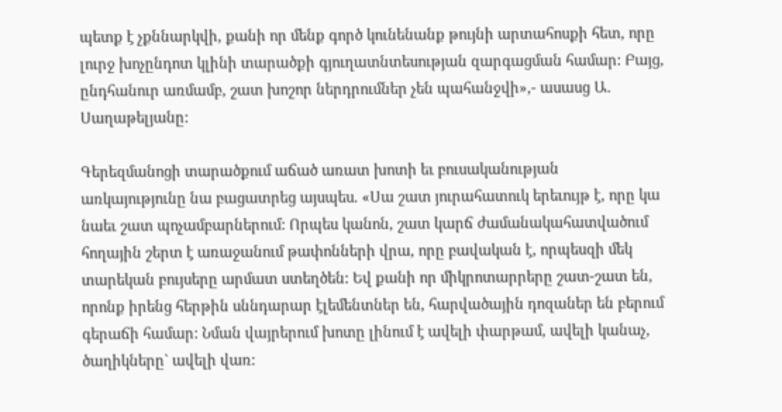պետք է չքննարկվի, քանի որ մենք գործ կունենանք թույնի արտահոսքի հետ, որը լուրջ խոչընդոտ կլինի տարածքի գյուղատնտեսության զարգացման համար: Բայց, ընդհանուր առմամբ, շատ խոշոր ներդրումներ չեն պահանջվի»,- ասասց Ա. Սաղաթելյանը:

Գերեզմանոցի տարածքում աճած առատ խոտի եւ բուսականության առկայությունը նա բացատրեց այսպես. «Սա շատ յուրահատուկ երեւույթ է, որը կա նաեւ շատ պոչամբարներում: Որպես կանոն, շատ կարճ ժամանակահատվածում հողային շերտ է առաջանում թափոնների վրա, որը բավական է, որպեսզի մեկ տարեկան բույսերը արմատ ստեղծեն: Եվ քանի որ միկրոտարրերը շատ-շատ են, որոնք իրենց հերթին սննդարար էլեմենտներ են, հարվածային դոզաներ են բերում գերաճի համար: Նման վայրերում խոտը լինում է ավելի փարթամ, ավելի կանաչ, ծաղիկները` ավելի վառ: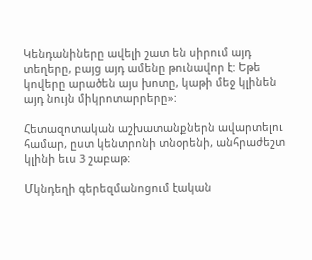Կենդանիները ավելի շատ են սիրում այդ տեղերը, բայց այդ ամենը թունավոր է: Եթե կովերը արածեն այս խոտը, կաթի մեջ կլինեն այդ նույն միկրոտարրերը»:

Հետազոտական աշխատանքներն ավարտելու համար, ըստ կենտրոնի տնօրենի, անհրաժեշտ կլինի եւս 3 շաբաթ:

Մկնդեղի գերեզմանոցում էական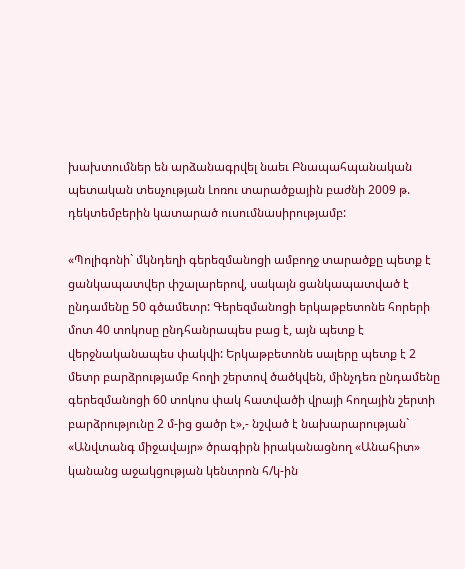խախտումներ են արձանագրվել նաեւ Բնապահպանական պետական տեսչության Լոռու տարածքային բաժնի 2009 թ. դեկտեմբերին կատարած ուսումնասիրությամբ:

«Պոլիգոնի` մկնդեղի գերեզմանոցի ամբողջ տարածքը պետք է ցանկապատվեր փշալարերով, սակայն ցանկապատված է ընդամենը 50 գծամետր: Գերեզմանոցի երկաթբետոնե հորերի մոտ 40 տոկոսը ընդհանրապես բաց է, այն պետք է վերջնականապես փակվի: Երկաթբետոնե սալերը պետք է 2 մետր բարձրությամբ հողի շերտով ծածկվեն, մինչդեռ ընդամենը գերեզմանոցի 60 տոկոս փակ հատվածի վրայի հողային շերտի բարձրությունը 2 մ-ից ցածր է»,- նշված է նախարարության` «Անվտանգ միջավայր» ծրագիրն իրականացնող «Անահիտ» կանանց աջակցության կենտրոն հ/կ-ին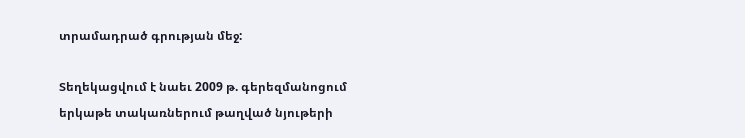տրամադրած գրության մեջ:

Տեղեկացվում է նաեւ 2009 թ. գերեզմանոցում երկաթե տակառներում թաղված նյութերի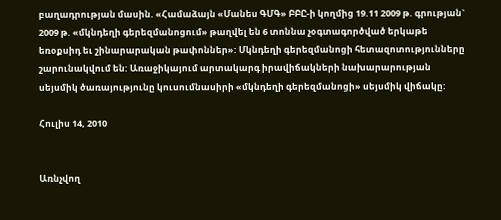բաղադրության մասին. «Համաձայն «Մանես ԳՄԳ» ԲԲԸ-ի կողմից 19.11 2009 թ. գրության` 2009 թ. «մկնդեղի գերեզմանոցում» թաղվել են 6 տոննա չօգտագործված երկաթե եռօքսիդ եւ շինարարական թափոններ»: Մկնդեղի գերեզմանոցի հետազոտությունները շարունակվում են: Առաջիկայում արտակարգ իրավիճակների նախարարության սեյսմիկ ծառայությունը կուսումնասիրի «մկնդեղի գերեզմանոցի» սեյսմիկ վիճակը:

Հուլիս 14, 2010


Առնչվող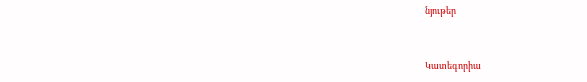նյութեր


Կատեգորիա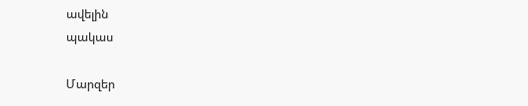ավելին
պակաս

Մարզեր